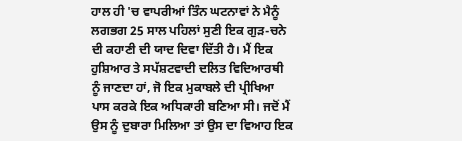ਹਾਲ ਹੀ 'ਚ ਵਾਪਰੀਆਂ ਤਿੰਨ ਘਟਨਾਵਾਂ ਨੇ ਮੈਨੂੰ ਲਗਭਗ 25 ਸਾਲ ਪਹਿਲਾਂ ਸੁਣੀ ਇਕ ਗੁੜ-ਚਨੇ ਦੀ ਕਹਾਣੀ ਦੀ ਯਾਦ ਦਿਵਾ ਦਿੱਤੀ ਹੈ। ਮੈਂ ਇਕ ਹੁਸ਼ਿਆਰ ਤੇ ਸਪੱਸ਼ਟਵਾਦੀ ਦਲਿਤ ਵਿਦਿਆਰਥੀ ਨੂੰ ਜਾਣਦਾ ਹਾਂ, ਜੋ ਇਕ ਮੁਕਾਬਲੇ ਦੀ ਪ੍ਰੀਖਿਆ ਪਾਸ ਕਰਕੇ ਇਕ ਅਧਿਕਾਰੀ ਬਣਿਆ ਸੀ। ਜਦੋਂ ਮੈਂ ਉਸ ਨੂੰ ਦੁਬਾਰਾ ਮਿਲਿਆ ਤਾਂ ਉਸ ਦਾ ਵਿਆਹ ਇਕ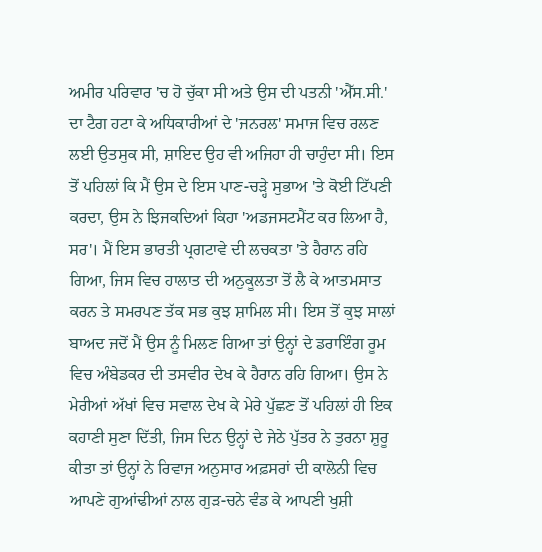ਅਮੀਰ ਪਰਿਵਾਰ 'ਚ ਹੋ ਚੁੱਕਾ ਸੀ ਅਤੇ ਉਸ ਦੀ ਪਤਨੀ 'ਐੱਸ.ਸੀ.' ਦਾ ਟੈਗ ਹਟਾ ਕੇ ਅਧਿਕਾਰੀਆਂ ਦੇ 'ਜਨਰਲ' ਸਮਾਜ ਵਿਚ ਰਲਣ ਲਈ ਉਤਸੁਕ ਸੀ, ਸ਼ਾਇਦ ਉਹ ਵੀ ਅਜਿਹਾ ਹੀ ਚਾਹੁੰਦਾ ਸੀ। ਇਸ ਤੋਂ ਪਹਿਲਾਂ ਕਿ ਮੈਂ ਉਸ ਦੇ ਇਸ ਪਾਣ-ਚੜ੍ਹੇ ਸੁਭਾਅ 'ਤੇ ਕੋਈ ਟਿੱਪਣੀ ਕਰਦਾ, ਉਸ ਨੇ ਝਿਜਕਦਿਆਂ ਕਿਹਾ 'ਅਡਜਸਟਮੈਂਟ ਕਰ ਲਿਆ ਹੈ, ਸਰ'। ਮੈਂ ਇਸ ਭਾਰਤੀ ਪ੍ਰਗਟਾਵੇ ਦੀ ਲਚਕਤਾ 'ਤੇ ਹੈਰਾਨ ਰਹਿ ਗਿਆ, ਜਿਸ ਵਿਚ ਹਾਲਾਤ ਦੀ ਅਨੁਕੂਲਤਾ ਤੋਂ ਲੈ ਕੇ ਆਤਮਸਾਤ ਕਰਨ ਤੇ ਸਮਰਪਣ ਤੱਕ ਸਭ ਕੁਝ ਸ਼ਾਮਿਲ ਸੀ। ਇਸ ਤੋਂ ਕੁਝ ਸਾਲਾਂ ਬਾਅਦ ਜਦੋਂ ਮੈਂ ਉਸ ਨੂੰ ਮਿਲਣ ਗਿਆ ਤਾਂ ਉਨ੍ਹਾਂ ਦੇ ਡਰਾਇੰਗ ਰੂਮ ਵਿਚ ਅੰਬੇਡਕਰ ਦੀ ਤਸਵੀਰ ਦੇਖ ਕੇ ਹੈਰਾਨ ਰਹਿ ਗਿਆ। ਉਸ ਨੇ ਮੇਰੀਆਂ ਅੱਖਾਂ ਵਿਚ ਸਵਾਲ ਦੇਖ ਕੇ ਮੇਰੇ ਪੁੱਛਣ ਤੋਂ ਪਹਿਲਾਂ ਹੀ ਇਕ ਕਹਾਣੀ ਸੁਣਾ ਦਿੱਤੀ, ਜਿਸ ਦਿਨ ਉਨ੍ਹਾਂ ਦੇ ਜੇਠੇ ਪੁੱਤਰ ਨੇ ਤੁਰਨਾ ਸ਼ੁਰੂ ਕੀਤਾ ਤਾਂ ਉਨ੍ਹਾਂ ਨੇ ਰਿਵਾਜ ਅਨੁਸਾਰ ਅਫ਼ਸਰਾਂ ਦੀ ਕਾਲੋਨੀ ਵਿਚ ਆਪਣੇ ਗੁਆਂਢੀਆਂ ਨਾਲ ਗੁੜ-ਚਨੇ ਵੰਡ ਕੇ ਆਪਣੀ ਖੁਸ਼ੀ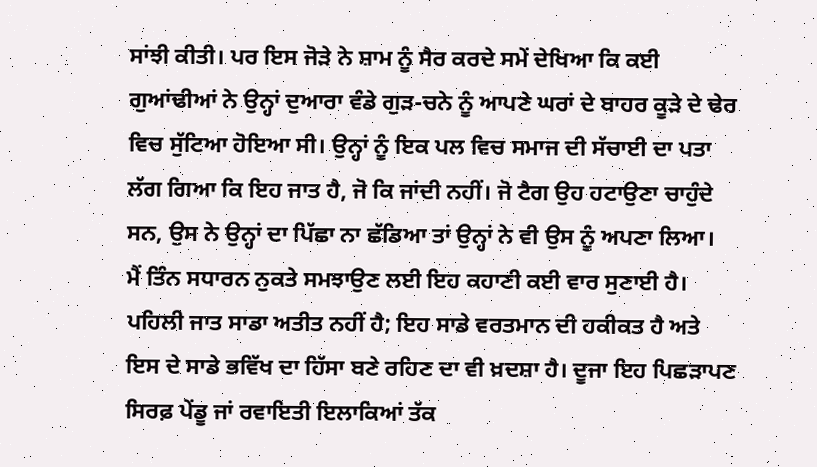ਸਾਂਝੀ ਕੀਤੀ। ਪਰ ਇਸ ਜੋੜੇ ਨੇ ਸ਼ਾਮ ਨੂੰ ਸੈਰ ਕਰਦੇ ਸਮੇਂ ਦੇਖਿਆ ਕਿ ਕਈ ਗੁਆਂਢੀਆਂ ਨੇ ਉਨ੍ਹਾਂ ਦੁਆਰਾ ਵੰਡੇ ਗੁੜ-ਚਨੇ ਨੂੰ ਆਪਣੇ ਘਰਾਂ ਦੇ ਬਾਹਰ ਕੂੜੇ ਦੇ ਢੇਰ ਵਿਚ ਸੁੱਟਿਆ ਹੋਇਆ ਸੀ। ਉਨ੍ਹਾਂ ਨੂੰ ਇਕ ਪਲ ਵਿਚ ਸਮਾਜ ਦੀ ਸੱਚਾਈ ਦਾ ਪਤਾ ਲੱਗ ਗਿਆ ਕਿ ਇਹ ਜਾਤ ਹੈ, ਜੋ ਕਿ ਜਾਂਦੀ ਨਹੀਂ। ਜੋ ਟੈਗ ਉਹ ਹਟਾਉਣਾ ਚਾਹੁੰਦੇ ਸਨ, ਉਸ ਨੇ ਉਨ੍ਹਾਂ ਦਾ ਪਿੱਛਾ ਨਾ ਛੱਡਿਆ ਤਾਂ ਉਨ੍ਹਾਂ ਨੇ ਵੀ ਉਸ ਨੂੰ ਅਪਣਾ ਲਿਆ।
ਮੈਂ ਤਿੰਨ ਸਧਾਰਨ ਨੁਕਤੇ ਸਮਝਾਉਣ ਲਈ ਇਹ ਕਹਾਣੀ ਕਈ ਵਾਰ ਸੁਣਾਈ ਹੈ। ਪਹਿਲੀ ਜਾਤ ਸਾਡਾ ਅਤੀਤ ਨਹੀਂ ਹੈ; ਇਹ ਸਾਡੇ ਵਰਤਮਾਨ ਦੀ ਹਕੀਕਤ ਹੈ ਅਤੇ ਇਸ ਦੇ ਸਾਡੇ ਭਵਿੱਖ ਦਾ ਹਿੱਸਾ ਬਣੇ ਰਹਿਣ ਦਾ ਵੀ ਖ਼ਦਸ਼ਾ ਹੈ। ਦੂਜਾ ਇਹ ਪਿਛੜਾਪਣ ਸਿਰਫ਼ ਪੇਂਡੂ ਜਾਂ ਰਵਾਇਤੀ ਇਲਾਕਿਆਂ ਤੱਕ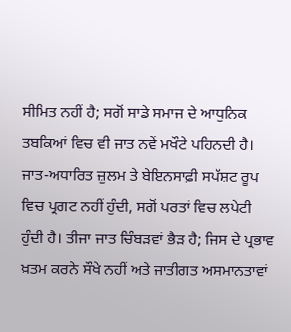ਸੀਮਿਤ ਨਹੀਂ ਹੈ; ਸਗੋਂ ਸਾਡੇ ਸਮਾਜ ਦੇ ਆਧੁਨਿਕ ਤਬਕਿਆਂ ਵਿਚ ਵੀ ਜਾਤ ਨਵੇਂ ਮਖੌਟੇ ਪਹਿਨਦੀ ਹੈ। ਜਾਤ-ਅਧਾਰਿਤ ਜ਼ੁਲਮ ਤੇ ਬੇਇਨਸਾਫ਼ੀ ਸਪੱਸ਼ਟ ਰੂਪ ਵਿਚ ਪ੍ਰਗਟ ਨਹੀਂ ਹੁੰਦੀ, ਸਗੋਂ ਪਰਤਾਂ ਵਿਚ ਲਪੇਟੀ ਹੁੰਦੀ ਹੈ। ਤੀਜਾ ਜਾਤ ਚਿੰਬੜਵਾਂ ਭੈੜ ਹੈ; ਜਿਸ ਦੇ ਪ੍ਰਭਾਵ ਖ਼ਤਮ ਕਰਨੇ ਸੌਖੇ ਨਹੀਂ ਅਤੇ ਜਾਤੀਗਤ ਅਸਮਾਨਤਾਵਾਂ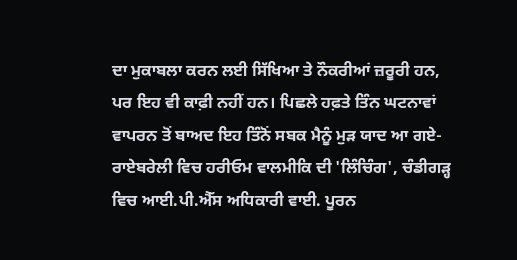ਦਾ ਮੁਕਾਬਲਾ ਕਰਨ ਲਈ ਸਿੱਖਿਆ ਤੇ ਨੌਕਰੀਆਂ ਜ਼ਰੂਰੀ ਹਨ, ਪਰ ਇਹ ਵੀ ਕਾਫ਼ੀ ਨਹੀਂ ਹਨ। ਪਿਛਲੇ ਹਫ਼ਤੇ ਤਿੰਨ ਘਟਨਾਵਾਂ ਵਾਪਰਨ ਤੋਂ ਬਾਅਦ ਇਹ ਤਿੰਨੋਂ ਸਬਕ ਮੈਨੂੰ ਮੁੜ ਯਾਦ ਆ ਗਏ- ਰਾਏਬਰੇਲੀ ਵਿਚ ਹਰੀਓਮ ਵਾਲਮੀਕਿ ਦੀ 'ਲਿੰਚਿੰਗ', ਚੰਡੀਗੜ੍ਹ ਵਿਚ ਆਈ.ਪੀ.ਐੱਸ ਅਧਿਕਾਰੀ ਵਾਈ. ਪੂਰਨ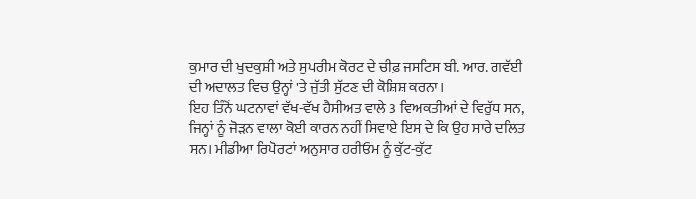ਕੁਮਾਰ ਦੀ ਖੁਦਕੁਸ਼ੀ ਅਤੇ ਸੁਪਰੀਮ ਕੋਰਟ ਦੇ ਚੀਫ਼ ਜਸਟਿਸ ਬੀ. ਆਰ. ਗਵੱਈ ਦੀ ਅਦਾਲਤ ਵਿਚ ਉਨ੍ਹਾਂ 'ਤੇ ਜੁੱਤੀ ਸੁੱਟਣ ਦੀ ਕੋਸ਼ਿਸ਼ ਕਰਨਾ।
ਇਹ ਤਿੰਨੋਂ ਘਟਨਾਵਾਂ ਵੱਖ-ਵੱਖ ਹੈਸੀਅਤ ਵਾਲੇ 3 ਵਿਅਕਤੀਆਂ ਦੇ ਵਿਰੁੱਧ ਸਨ, ਜਿਨ੍ਹਾਂ ਨੂੰ ਜੋੜਨ ਵਾਲਾ ਕੋਈ ਕਾਰਨ ਨਹੀਂ ਸਿਵਾਏ ਇਸ ਦੇ ਕਿ ਉਹ ਸਾਰੇ ਦਲਿਤ ਸਨ। ਮੀਡੀਆ ਰਿਪੋਰਟਾਂ ਅਨੁਸਾਰ ਹਰੀਓਮ ਨੂੰ ਕੁੱਟ-ਕੁੱਟ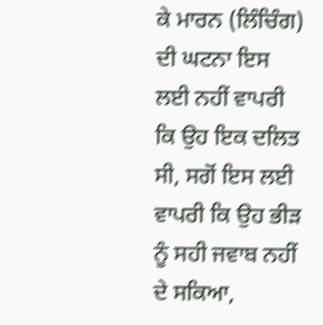ਕੇ ਮਾਰਨ (ਲਿੰਚਿੰਗ) ਦੀ ਘਟਨਾ ਇਸ ਲਈ ਨਹੀਂ ਵਾਪਰੀ ਕਿ ਉਹ ਇਕ ਦਲਿਤ ਸੀ, ਸਗੋਂ ਇਸ ਲਈ ਵਾਪਰੀ ਕਿ ਉਹ ਭੀੜ ਨੂੰ ਸਹੀ ਜਵਾਬ ਨਹੀਂ ਦੇ ਸਕਿਆ,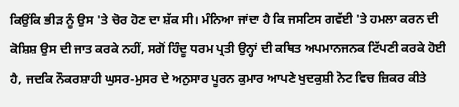ਕਿਉਂਕਿ ਭੀੜ ਨੂੰ ਉਸ 'ਤੇ ਚੋਰ ਹੋਣ ਦਾ ਸ਼ੱਕ ਸੀ। ਮੰਨਿਆ ਜਾਂਦਾ ਹੈ ਕਿ ਜਸਟਿਸ ਗਵੱਈ 'ਤੇ ਹਮਲਾ ਕਰਨ ਦੀ ਕੋਸ਼ਿਸ਼ ਉਸ ਦੀ ਜਾਤ ਕਰਕੇ ਨਹੀਂ, ਸਗੋਂ ਹਿੰਦੂ ਧਰਮ ਪ੍ਰਤੀ ਉਨ੍ਹਾਂ ਦੀ ਕਥਿਤ ਅਪਮਾਨਜਨਕ ਟਿੱਪਣੀ ਕਰਕੇ ਹੋਈ ਹੈ, ਜਦਕਿ ਨੌਕਰਸ਼ਾਹੀ ਘੁਸਰ-ਮੁਸਰ ਦੇ ਅਨੁਸਾਰ ਪੂਰਨ ਕੁਮਾਰ ਆਪਣੇ ਖੁਦਕੁਸ਼ੀ ਨੋਟ ਵਿਚ ਜ਼ਿਕਰ ਕੀਤੇ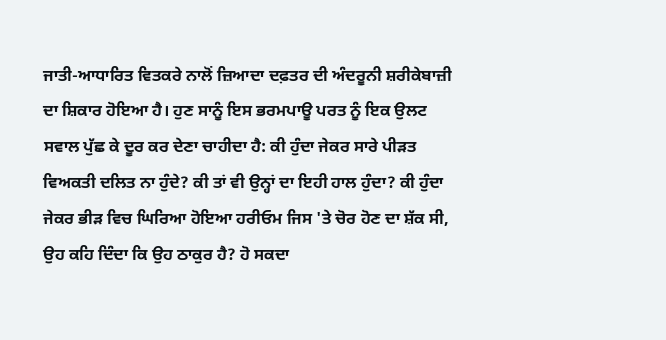ਜਾਤੀ-ਆਧਾਰਿਤ ਵਿਤਕਰੇ ਨਾਲੋਂ ਜ਼ਿਆਦਾ ਦਫ਼ਤਰ ਦੀ ਅੰਦਰੂਨੀ ਸ਼ਰੀਕੇਬਾਜ਼ੀ ਦਾ ਸ਼ਿਕਾਰ ਹੋਇਆ ਹੈ। ਹੁਣ ਸਾਨੂੰ ਇਸ ਭਰਮਪਾਊ ਪਰਤ ਨੂੰ ਇਕ ਉਲਟ ਸਵਾਲ ਪੁੱਛ ਕੇ ਦੂਰ ਕਰ ਦੇਣਾ ਚਾਹੀਦਾ ਹੈ: ਕੀ ਹੁੰਦਾ ਜੇਕਰ ਸਾਰੇ ਪੀੜਤ ਵਿਅਕਤੀ ਦਲਿਤ ਨਾ ਹੁੰਦੇ? ਕੀ ਤਾਂ ਵੀ ਉਨ੍ਹਾਂ ਦਾ ਇਹੀ ਹਾਲ ਹੁੰਦਾ? ਕੀ ਹੁੰਦਾ ਜੇਕਰ ਭੀੜ ਵਿਚ ਘਿਰਿਆ ਹੋਇਆ ਹਰੀਓਮ ਜਿਸ 'ਤੇ ਚੋਰ ਹੋਣ ਦਾ ਸ਼ੱਕ ਸੀ, ਉਹ ਕਹਿ ਦਿੰਦਾ ਕਿ ਉਹ ਠਾਕੁਰ ਹੈ? ਹੋ ਸਕਦਾ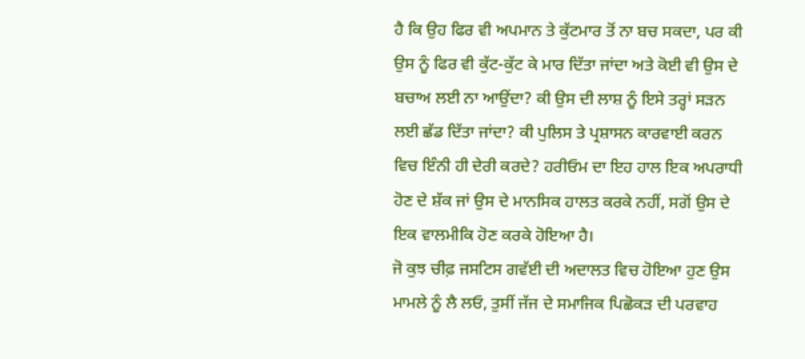ਹੈ ਕਿ ਉਹ ਫਿਰ ਵੀ ਅਪਮਾਨ ਤੇ ਕੁੱਟਮਾਰ ਤੋਂ ਨਾ ਬਚ ਸਕਦਾ, ਪਰ ਕੀ ਉਸ ਨੂੰ ਫਿਰ ਵੀ ਕੁੱਟ-ਕੁੱਟ ਕੇ ਮਾਰ ਦਿੱਤਾ ਜਾਂਦਾ ਅਤੇ ਕੋਈ ਵੀ ਉਸ ਦੇ ਬਚਾਅ ਲਈ ਨਾ ਆਉਂਦਾ? ਕੀ ਉਸ ਦੀ ਲਾਸ਼ ਨੂੰ ਇਸੇ ਤਰ੍ਹਾਂ ਸੜਨ ਲਈ ਛੱਡ ਦਿੱਤਾ ਜਾਂਦਾ? ਕੀ ਪੁਲਿਸ ਤੇ ਪ੍ਰਸ਼ਾਸਨ ਕਾਰਵਾਈ ਕਰਨ ਵਿਚ ਇੰਨੀ ਹੀ ਦੇਰੀ ਕਰਦੇ? ਹਰੀਓਮ ਦਾ ਇਹ ਹਾਲ ਇਕ ਅਪਰਾਧੀ ਹੋਣ ਦੇ ਸ਼ੱਕ ਜਾਂ ਉਸ ਦੇ ਮਾਨਸਿਕ ਹਾਲਤ ਕਰਕੇ ਨਹੀਂ, ਸਗੋਂ ਉਸ ਦੇ ਇਕ ਵਾਲਮੀਕਿ ਹੋਣ ਕਰਕੇ ਹੋਇਆ ਹੈ।
ਜੋ ਕੁਝ ਚੀਫ਼ ਜਸਟਿਸ ਗਵੱਈ ਦੀ ਅਦਾਲਤ ਵਿਚ ਹੋਇਆ ਹੁਣ ਉਸ ਮਾਮਲੇ ਨੂੰ ਲੈ ਲਓ, ਤੁਸੀਂ ਜੱਜ ਦੇ ਸਮਾਜਿਕ ਪਿਛੋਕੜ ਦੀ ਪਰਵਾਹ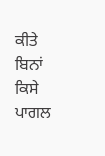ਕੀਤੇ ਬਿਨਾਂ ਕਿਸੇ ਪਾਗਲ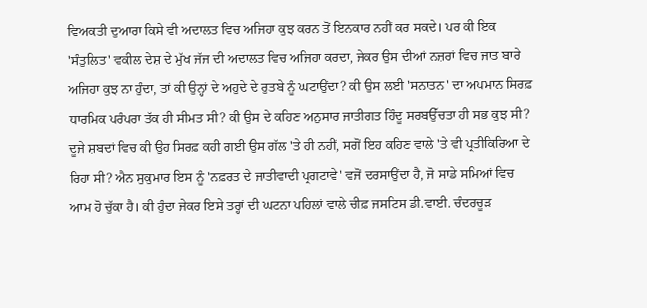ਵਿਅਕਤੀ ਦੁਆਰਾ ਕਿਸੇ ਵੀ ਅਦਾਲਤ ਵਿਚ ਅਜਿਹਾ ਕੁਝ ਕਰਨ ਤੋਂ ਇਨਕਾਰ ਨਹੀਂ ਕਰ ਸਕਦੇ। ਪਰ ਕੀ ਇਕ 'ਸੰਤੁਲਿਤ' ਵਕੀਲ ਦੇਸ਼ ਦੇ ਮੁੱਖ ਜੱਜ ਦੀ ਅਦਾਲਤ ਵਿਚ ਅਜਿਹਾ ਕਰਦਾ, ਜੇਕਰ ਉਸ ਦੀਆਂ ਨਜ਼ਰਾਂ ਵਿਚ ਜਾਤ ਬਾਰੇ ਅਜਿਹਾ ਕੁਝ ਨਾ ਹੁੰਦਾ, ਤਾਂ ਕੀ ਉਨ੍ਹਾਂ ਦੇ ਅਹੁਦੇ ਦੇ ਰੁਤਬੇ ਨੂੰ ਘਟਾਉਂਦਾ? ਕੀ ਉਸ ਲਈ 'ਸਨਾਤਨ' ਦਾ ਅਪਮਾਨ ਸਿਰਫ਼ ਧਾਰਮਿਕ ਪਰੰਪਰਾ ਤੱਕ ਹੀ ਸੀਮਤ ਸੀ? ਕੀ ਉਸ ਦੇ ਕਹਿਣ ਅਨੁਸਾਰ ਜਾਤੀਗਤ ਹਿੰਦੂ ਸਰਬਉੱਚਤਾ ਹੀ ਸਭ ਕੁਝ ਸੀ? ਦੂਜੇ ਸ਼ਬਦਾਂ ਵਿਚ ਕੀ ਉਹ ਸਿਰਫ਼ ਕਹੀ ਗਈ ਉਸ ਗੱਲ 'ਤੇ ਹੀ ਨਹੀਂ, ਸਗੋਂ ਇਹ ਕਹਿਣ ਵਾਲੇ 'ਤੇ ਵੀ ਪ੍ਰਤੀਕਿਰਿਆ ਦੇ ਰਿਹਾ ਸੀ? ਐਨ ਸੁਕੁਮਾਰ ਇਸ ਨੂੰ 'ਨਫ਼ਰਤ ਦੇ ਜਾਤੀਵਾਦੀ ਪ੍ਰਗਟਾਵੇ' ਵਜੋਂ ਦਰਸਾਉਂਦਾ ਹੈ, ਜੋ ਸਾਡੇ ਸਮਿਆਂ ਵਿਚ ਆਮ ਹੋ ਚੁੱਕਾ ਹੈ। ਕੀ ਹੁੰਦਾ ਜੇਕਰ ਇਸੇ ਤਰ੍ਹਾਂ ਦੀ ਘਟਨਾ ਪਹਿਲਾਂ ਵਾਲੇ ਚੀਫ਼ ਜਸਟਿਸ ਡੀ.ਵਾਈ. ਚੰਦਰਚੂੜ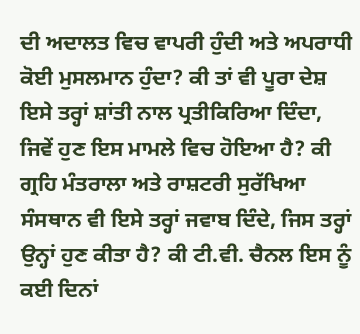ਦੀ ਅਦਾਲਤ ਵਿਚ ਵਾਪਰੀ ਹੁੰਦੀ ਅਤੇ ਅਪਰਾਧੀ ਕੋਈ ਮੁਸਲਮਾਨ ਹੁੰਦਾ? ਕੀ ਤਾਂ ਵੀ ਪੂਰਾ ਦੇਸ਼ ਇਸੇ ਤਰ੍ਹਾਂ ਸ਼ਾਂਤੀ ਨਾਲ ਪ੍ਰਤੀਕਿਰਿਆ ਦਿੰਦਾ, ਜਿਵੇਂ ਹੁਣ ਇਸ ਮਾਮਲੇ ਵਿਚ ਹੋਇਆ ਹੈ? ਕੀ ਗ੍ਰਹਿ ਮੰਤਰਾਲਾ ਅਤੇ ਰਾਸ਼ਟਰੀ ਸੁਰੱਖਿਆ ਸੰਸਥਾਨ ਵੀ ਇਸੇ ਤਰ੍ਹਾਂ ਜਵਾਬ ਦਿੰਦੇ, ਜਿਸ ਤਰ੍ਹਾਂ ਉਨ੍ਹਾਂ ਹੁਣ ਕੀਤਾ ਹੈ? ਕੀ ਟੀ.ਵੀ. ਚੈਨਲ ਇਸ ਨੂੰ ਕਈ ਦਿਨਾਂ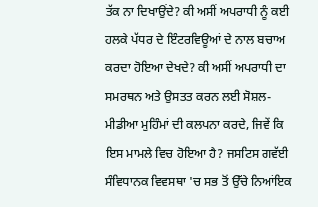ਤੱਕ ਨਾ ਦਿਖਾਉਂਦੇ? ਕੀ ਅਸੀਂ ਅਪਰਾਧੀ ਨੂੰ ਕਈ ਹਲਕੇ ਪੱਧਰ ਦੇ ਇੰਟਰਵਿਊਆਂ ਦੇ ਨਾਲ ਬਚਾਅ ਕਰਦਾ ਹੋਇਆ ਦੇਖਦੇ? ਕੀ ਅਸੀਂ ਅਪਰਾਧੀ ਦਾ ਸਮਰਥਨ ਅਤੇ ਉਸਤਤ ਕਰਨ ਲਈ ਸੋਸ਼ਲ-ਮੀਡੀਆ ਮੁਹਿੰਮਾਂ ਦੀ ਕਲਪਨਾ ਕਰਦੇ, ਜਿਵੇਂ ਕਿ ਇਸ ਮਾਮਲੇ ਵਿਚ ਹੋਇਆ ਹੈ? ਜਸਟਿਸ ਗਵੱਈ ਸੰਵਿਧਾਨਕ ਵਿਵਸਥਾ 'ਚ ਸਭ ਤੋਂ ਉੱਚੇ ਨਿਆਂਇਕ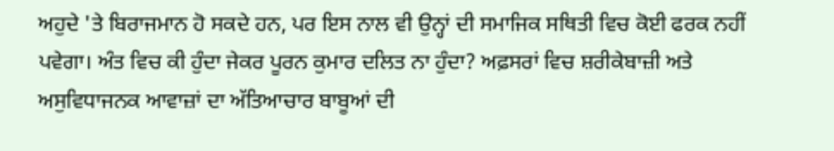ਅਹੁਦੇ 'ਤੇ ਬਿਰਾਜਮਾਨ ਹੋ ਸਕਦੇ ਹਨ, ਪਰ ਇਸ ਨਾਲ ਵੀ ਉਨ੍ਹਾਂ ਦੀ ਸਮਾਜਿਕ ਸਥਿਤੀ ਵਿਚ ਕੋਈ ਫਰਕ ਨਹੀਂ ਪਵੇਗਾ। ਅੰਤ ਵਿਚ ਕੀ ਹੁੰਦਾ ਜੇਕਰ ਪੂਰਨ ਕੁਮਾਰ ਦਲਿਤ ਨਾ ਹੁੰਦਾ? ਅਫ਼ਸਰਾਂ ਵਿਚ ਸ਼ਰੀਕੇਬਾਜ਼ੀ ਅਤੇ ਅਸੁਵਿਧਾਜਨਕ ਆਵਾਜ਼ਾਂ ਦਾ ਅੱਤਿਆਚਾਰ ਬਾਬੂਆਂ ਦੀ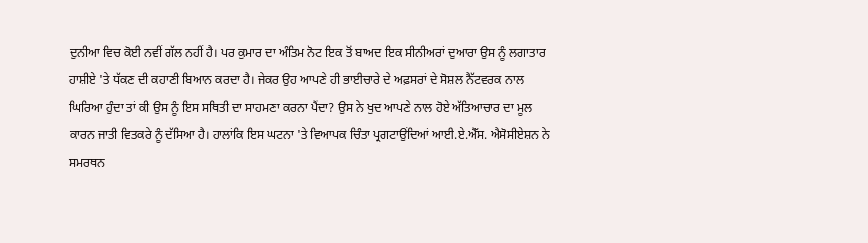ਦੁਨੀਆ ਵਿਚ ਕੋਈ ਨਵੀਂ ਗੱਲ ਨਹੀਂ ਹੈ। ਪਰ ਕੁਮਾਰ ਦਾ ਅੰਤਿਮ ਨੋਟ ਇਕ ਤੋਂ ਬਾਅਦ ਇਕ ਸੀਨੀਅਰਾਂ ਦੁਆਰਾ ਉਸ ਨੂੰ ਲਗਾਤਾਰ ਹਾਸ਼ੀਏ 'ਤੇ ਧੱਕਣ ਦੀ ਕਹਾਣੀ ਬਿਆਨ ਕਰਦਾ ਹੈ। ਜੇਕਰ ਉਹ ਆਪਣੇ ਹੀ ਭਾਈਚਾਰੇ ਦੇ ਅਫ਼ਸਰਾਂ ਦੇ ਸੋਸ਼ਲ ਨੈੱਟਵਰਕ ਨਾਲ ਘਿਰਿਆ ਹੁੰਦਾ ਤਾਂ ਕੀ ਉਸ ਨੂੰ ਇਸ ਸਥਿਤੀ ਦਾ ਸਾਹਮਣਾ ਕਰਨਾ ਪੈਂਦਾ? ਉਸ ਨੇ ਖੁਦ ਆਪਣੇ ਨਾਲ ਹੋਏ ਅੱਤਿਆਚਾਰ ਦਾ ਮੂਲ ਕਾਰਨ ਜਾਤੀ ਵਿਤਕਰੇ ਨੂੰ ਦੱਸਿਆ ਹੈ। ਹਾਲਾਂਕਿ ਇਸ ਘਟਨਾ 'ਤੇ ਵਿਆਪਕ ਚਿੰਤਾ ਪ੍ਰਗਟਾਉਂਦਿਆਂ ਆਈ.ਏ.ਐੱਸ. ਐਸੋਸੀਏਸ਼ਨ ਨੇ ਸਮਰਥਨ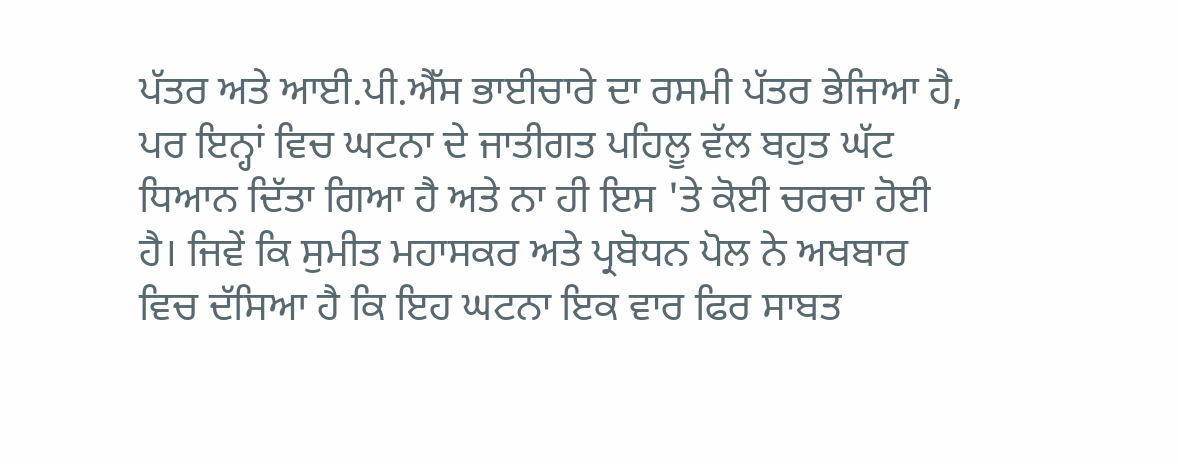ਪੱਤਰ ਅਤੇ ਆਈ.ਪੀ.ਐੱਸ ਭਾਈਚਾਰੇ ਦਾ ਰਸਮੀ ਪੱਤਰ ਭੇਜਿਆ ਹੈ, ਪਰ ਇਨ੍ਹਾਂ ਵਿਚ ਘਟਨਾ ਦੇ ਜਾਤੀਗਤ ਪਹਿਲੂ ਵੱਲ ਬਹੁਤ ਘੱਟ ਧਿਆਨ ਦਿੱਤਾ ਗਿਆ ਹੈ ਅਤੇ ਨਾ ਹੀ ਇਸ 'ਤੇ ਕੋਈ ਚਰਚਾ ਹੋਈ ਹੈ। ਜਿਵੇਂ ਕਿ ਸੁਮੀਤ ਮਹਾਸਕਰ ਅਤੇ ਪ੍ਰਬੋਧਨ ਪੋਲ ਨੇ ਅਖਬਾਰ ਵਿਚ ਦੱਸਿਆ ਹੈ ਕਿ ਇਹ ਘਟਨਾ ਇਕ ਵਾਰ ਫਿਰ ਸਾਬਤ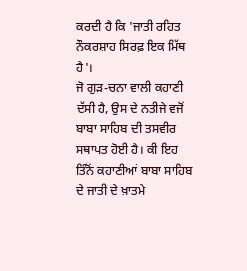ਕਰਦੀ ਹੈ ਕਿ 'ਜਾਤੀ ਰਹਿਤ ਨੌਕਰਸ਼ਾਹ ਸਿਰਫ਼ ਇਕ ਮਿੱਥ ਹੈ'।
ਜੋ ਗੁੜ-ਚਨਾ ਵਾਲੀ ਕਹਾਣੀ ਦੱਸੀ ਹੈ, ਉਸ ਦੇ ਨਤੀਜੇ ਵਜੋਂ ਬਾਬਾ ਸਾਹਿਬ ਦੀ ਤਸਵੀਰ ਸਥਾਪਤ ਹੋਈ ਹੈ। ਕੀ ਇਹ ਤਿੰਨੋਂ ਕਹਾਣੀਆਂ ਬਾਬਾ ਸਾਹਿਬ ਦੇ ਜਾਤੀ ਦੇ ਖ਼ਾਤਮੇ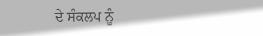ਦੇ ਸੰਕਲਪ ਨੂੰ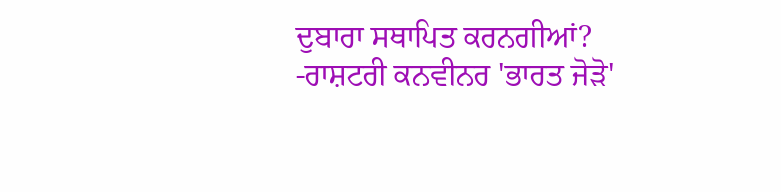ਦੁਬਾਰਾ ਸਥਾਪਿਤ ਕਰਨਗੀਆਂ?
-ਰਾਸ਼ਟਰੀ ਕਨਵੀਨਰ 'ਭਾਰਤ ਜੋੜੋ'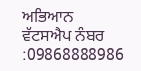ਅਭਿਆਨ
ਵੱਟਸਐਪ ਨੰਬਰ :09868888986